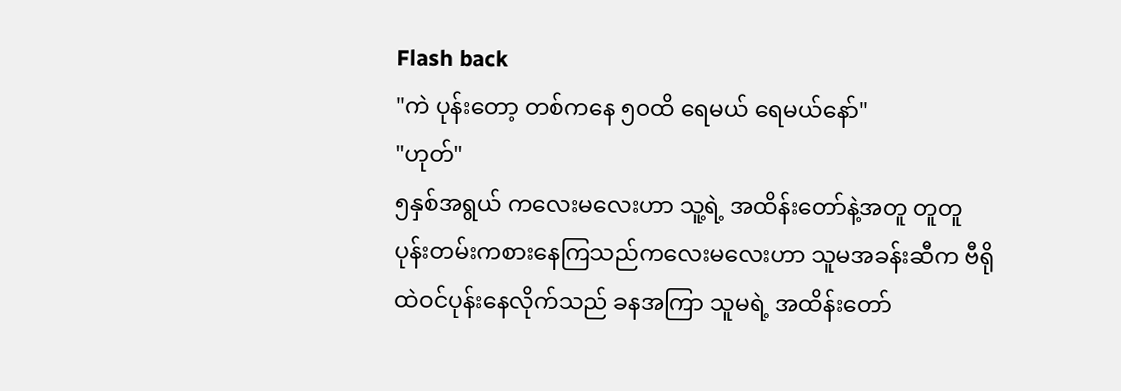Flash back
"ကဲ ပုန်းတော့ တစ်ကနေ ၅၀ထိ ရေမယ် ရေမယ်နော်"
"ဟုတ်"
၅နှစ်အရွယ် ကလေးမလေးဟာ သူ့ရဲ့ အထိန်းတော်နဲ့အတူ တူတူပုန်းတမ်းကစားနေကြသည်ကလေးမလေးဟာ သူမအခန်းဆီက ဗီရို ထဲဝင်ပုန်းနေလိုက်သည် ခနအကြာ သူမရဲ့ အထိန်းတော်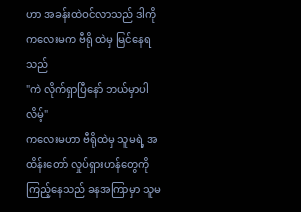ဟာ အခန်းထဲဝင်လာသည် ဒါကို ကလေးမက ဗီရို ထဲမှ မြင်နေရသည်
"ကဲ လိုက်ရှာပြီနော် ဘယ်မှာပါလိမ့်"
ကလေးမဟာ ဗီရိုထဲမှ သူမရဲ့ အထိန်းတော် လှုပ်ရှားဟန်တွေကို ကြည့်နေသည် ခနအကြာမှာ သူမ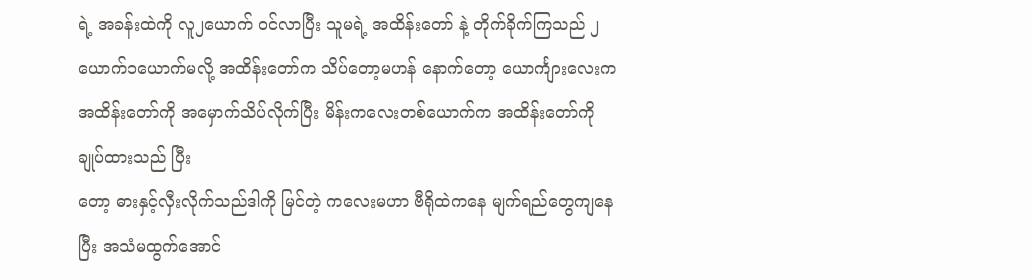ရဲ့ အခန်းထဲကို လူ၂ယောက် ဝင်လာပြီး သူမရဲ့ အထိန်းတော် နဲ့ တိုက်ခိုက်ကြသည် ၂ယောက်၁ယောက်မလို့ အထိန်းတော်က သိပ်တော့မဟန် နောက်တော့ ယောင်္ကျားလေးက အထိန်းတော်ကို အမှောက်သိပ်လိုက်ပြီး မိန်းကလေးတစ်ယောက်က အထိန်းတော်ကို ချုပ်ထားသည် ပြီး
တော့ ဓားနှင့်လှီးလိုက်သည်ဒါကို မြင်တဲ့ ကလေးမဟာ ဗီရိုထဲကနေ မျက်ရည်တွေကျနေပြီး အသံမထွက်အောင်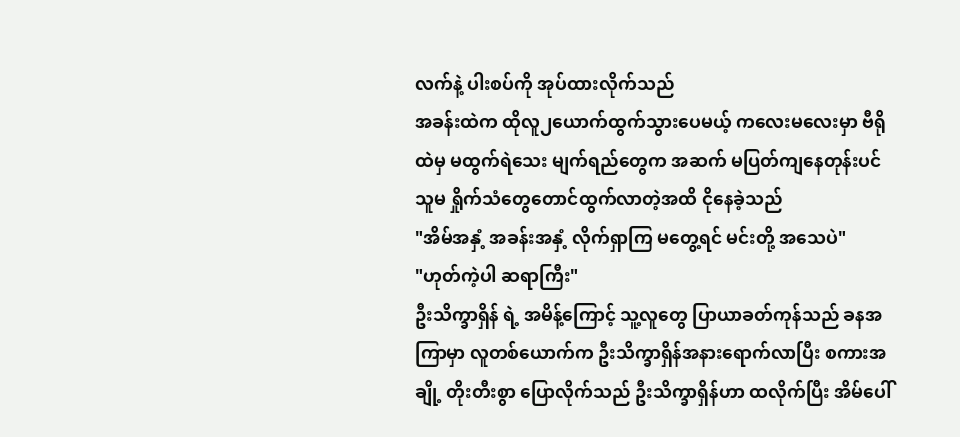လက်နဲ့ ပါးစပ်ကို အုပ်ထားလိုက်သည်
အခန်းထဲက ထိုလူ၂ယောက်ထွက်သွားပေမယ့် ကလေးမလေးမှာ ဗီရိုထဲမှ မထွက်ရဲသေး မျက်ရည်တွေက အဆက် မပြတ်ကျနေတုန်းပင် သူမ ရှိုက်သံတွေတောင်ထွက်လာတဲ့အထိ ငိုနေခဲ့သည်
"အိမ်အနှံ့ အခန်းအနှံ့ လိုက်ရှာကြ မတွေ့ရင် မင်းတို့ အသေပဲ"
"ဟုတ်ကဲ့ပါ ဆရာကြီး"
ဦးသိက္ခာရှိန် ရဲ့ အမိန့်ကြောင့် သူ့လူတွေ ပြာယာခတ်ကုန်သည် ခနအကြာမှာ လူတစ်ယောက်က ဦးသိက္ခာရှိန်အနားရောက်လာပြီး စကားအချို့ တိုးတီးစွာ ပြောလိုက်သည် ဦးသိက္ခာရှိန်ဟာ ထလိုက်ပြီး အိမ်ပေါ်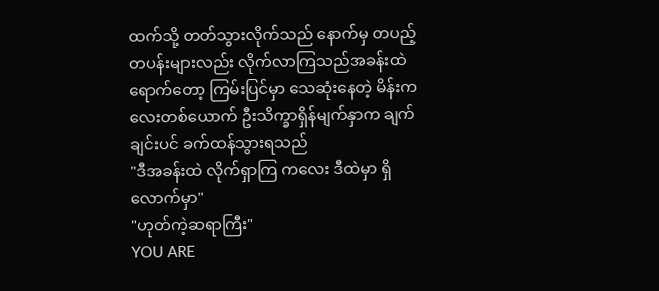ထက်သို့ တတ်သွားလိုက်သည် နောက်မှ တပည့်တပန်းများလည်း လိုက်လာကြသည်အခန်းထဲရောက်တော့ ကြမ်းပြင်မှာ သေဆုံးနေတဲ့ မိန်းကလေးတစ်ယောက် ဦးသိက္ခာရှိန်မျက်နှာက ချက်ချင်းပင် ခက်ထန်သွားရသည်
"ဒီအခန်းထဲ လိုက်ရှာကြ ကလေး ဒီထဲမှာ ရှိလောက်မှာ"
"ဟုတ်ကဲ့ဆရာကြီး"
YOU ARE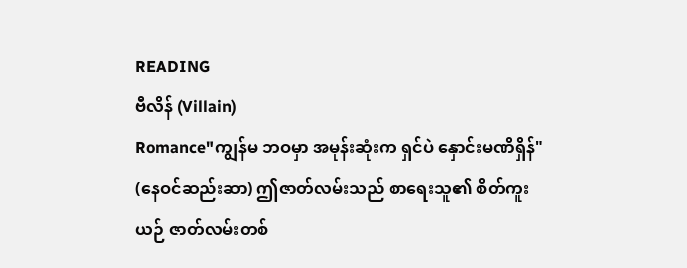READING
ဗီလိန် (Villain)
Romance"ကျွန်မ ဘဝမှာ အမုန်းဆုံးက ရှင်ပဲ နှောင်းမဏိရှိန်" (နေဝင်ဆည်းဆာ) ဤဇာတ်လမ်းသည် စာရေးသူ၏ စိတ်ကူးယဉ် ဇာတ်လမ်းတစ်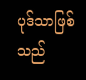ပုဒ်သာဖြစ်သည်